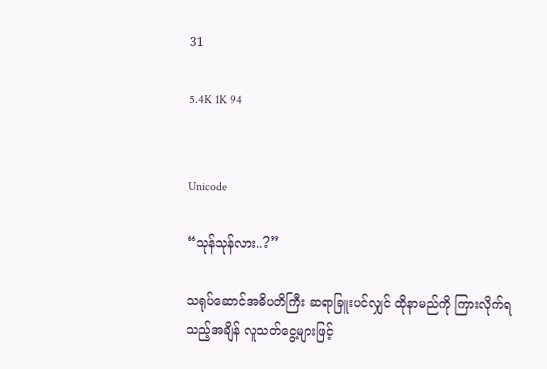31

5.4K 1K 94


Unicode

“သုန်သုန်လား..?”

သရုပ်ဆောင်အဓိပတိကြီး ဆရာခြူးပင်လျှင် ထိုနာမည်ကို ကြားလိုက်ရသည့်အချိန် လူသတ်ငွေ့များဖြင့်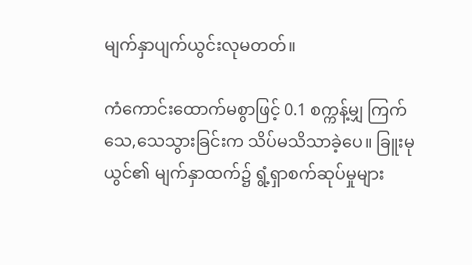မျက်နှာပျက်ယွင်းလုမတတ်။

ကံကောင်းထောက်မစွာဖြင့် 0.1 စက္ကန့်မျှ ကြက်သေ,သေသွားခြင်းက သိပ်မသိသာခဲ့ပေ။ ခြူးမုယွင်၏ မျက်နှာထက်၌ ရွံ့ရှာစက်ဆုပ်မှုများ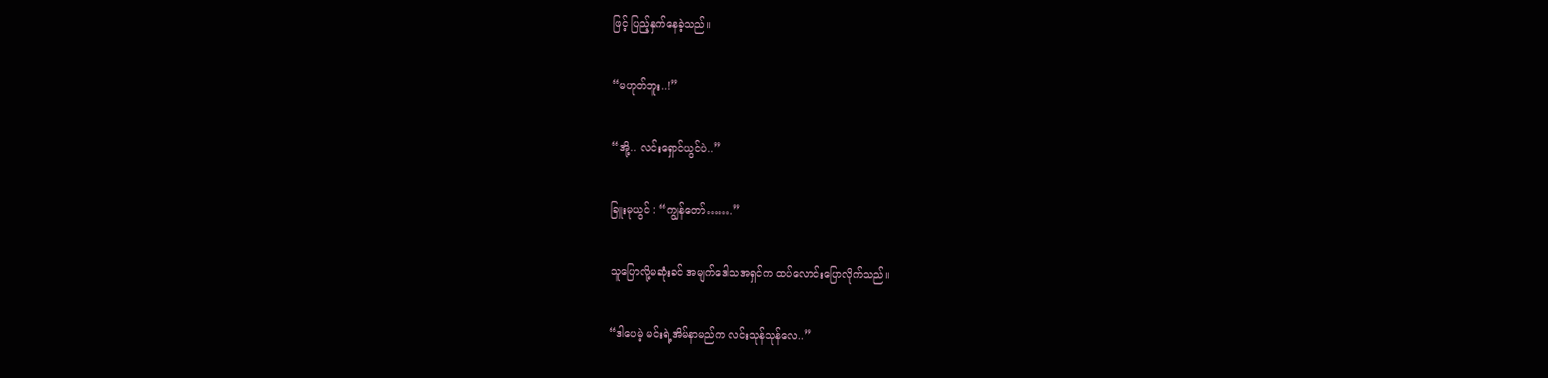ဖြင့် ပြည့်နှက်နေခဲ့သည်။

“မဟုတ်ဘူး..!”

“အို့.. လင်းရှောင်ယွင်ပဲ..”

ခြူးမုယွင် : “ကျွန်တော်…….”

သူပြောလို့မဆုံးခင် အမျက်ဒေါသအရှင်က ထပ်လောင်းပြောလိုက်သည်။

“ဒါပေမဲ့ မင်းရဲ့အိမ်နာမည်က လင်းသုန်သုန်လေ..”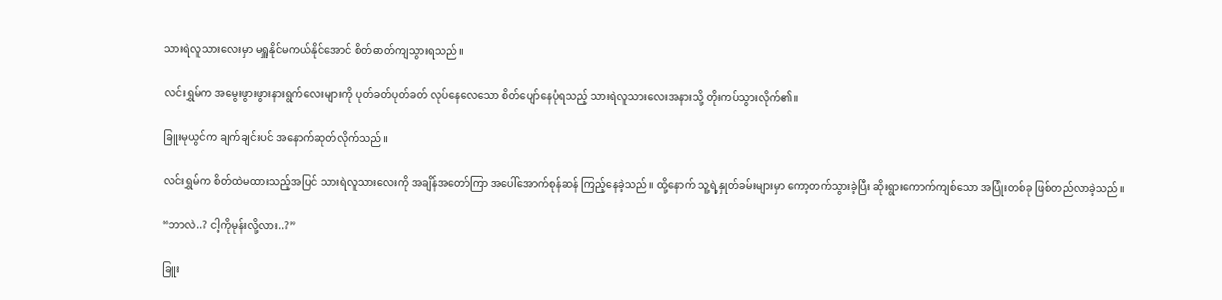သားရဲလူသားလေးမှာ မရှူနိုင်မကယ်နိုင်အောင် စိတ်ဓာတ်ကျသွားရသည်။

လင်းရွှမ်က အမွေးဖွားဖွားနားရွက်လေးများကို ပုတ်ခတ်ပုတ်ခတ် လုပ်နေလေသော စိတ်ပျော်နေပုံရသည့် သားရဲလူသားလေးအနားသို့ တိုးကပ်သွားလိုက်၏။

ခြူးမုယွင်က ချက်ချင်းပင် အနောက်ဆုတ်လိုက်သည်။

လင်းရွှမ်က စိတ်ထဲမထားသည့်အပြင် သားရဲလူသားလေးကို အချိန်အတော်ကြာ အပေါ်အောက်စုန်ဆန် ကြည့်နေခဲ့သည်။ ထို့နောက် သူ့ရဲ့နှုတ်ခမ်းများမှာ ကော့တက်သွားခဲ့ပြီး ဆိုးရွားကောက်ကျစ်သော အပြုံးတစ်ခု ဖြစ်တည်လာခဲ့သည်။

“ဘာလဲ..? ငါ့ကိုမုန်းလို့လား..?”

ခြူး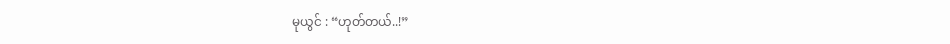မုယွင် : “ဟုတ်တယ်..!”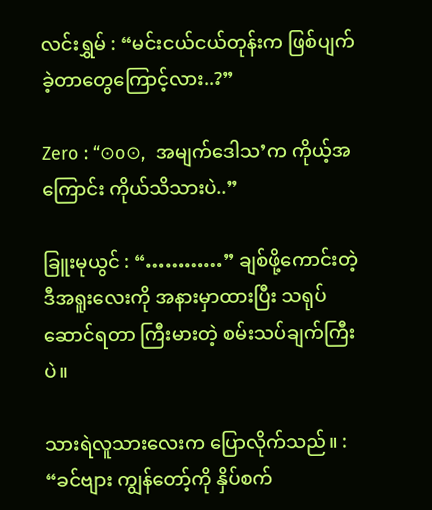လင်းရွှမ် : “မင်းငယ်ငယ်တုန်းက ဖြစ်ပျက်ခဲ့တာတွေကြောင့်လား..?”

Zero : “⊙o⊙,  အမျက်ဒေါသ’က ကိုယ့်အကြောင်း ကိုယ်သိသားပဲ..”

ခြူးမုယွင် : “…………” ချစ်ဖို့ကောင်းတဲ့ ဒီအရူးလေးကို အနားမှာထားပြီး သရုပ်ဆောင်ရတာ ကြီးမားတဲ့ စမ်းသပ်ချက်ကြီးပဲ။

သားရဲလူသားလေးက ပြောလိုက်သည်။ : “ခင်ဗျား ကျွန်တော့်ကို နှိပ်စက်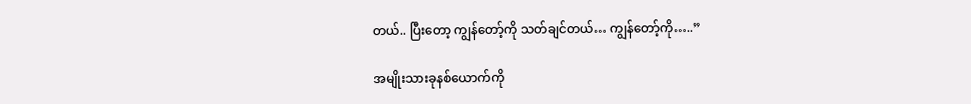တယ်.. ပြီးတော့ ကျွန်တော့်ကို သတ်ချင်တယ်… ကျွန်တော့်ကို…..”

အမျိုးသားခုနစ်ယောက်ကို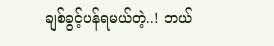ချစ်ခွင့်ပန်ရမယ်တဲ့..! ဘယ်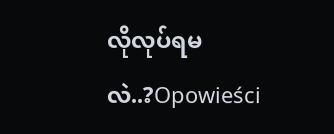လိုလုပ်ရမလဲ..?Opowieści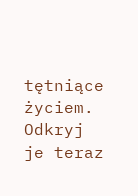tętniące życiem. Odkryj je teraz